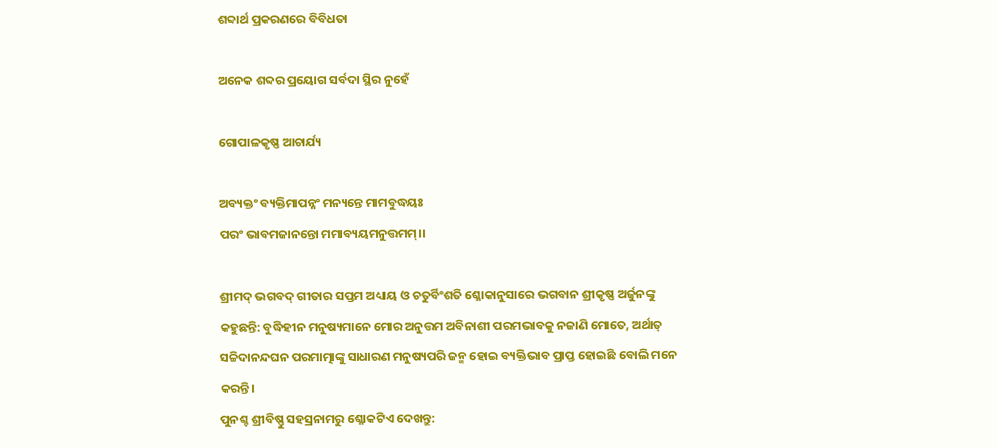ଶବ୍ଦାର୍ଥ ପ୍ରକରଣରେ ବିବିଧତା

ଅନେକ ଶବ୍ଦର ପ୍ରୟୋଗ ସର୍ବଦା ସ୍ଥିର ନୁହେଁ

ଗୋପାଳକୃଷ୍ଣ ଆଚାର୍ଯ୍ୟ

ଅବ୍ୟକ୍ତଂ ବ୍ୟକ୍ତିମାପନ୍ନଂ ମନ୍ୟନ୍ତେ ମାମବୁଦ୍ଧୟଃ
ପରଂ ଭାବମଜାନନ୍ତୋ ମମାବ୍ୟୟମନୁତ୍ତମମ୍।।

ଶ୍ରୀମଦ୍ ଭଗବଦ୍ ଗୀତାର ସପ୍ତମ ଅଧ୍ୟାୟ ଓ ଚତୁର୍ବିଂଶତି ଶ୍ଳୋକାନୁସାରେ ଭଗବାନ ଶ୍ରୀକୃଷ୍ଣ ଅର୍ଜୁନଙ୍କୁ କହୁଛନ୍ତି: ବୁଦ୍ଧିହୀନ ମନୁଷ୍ୟମାନେ ମୋର ଅନୁତ୍ତମ ଅବିନାଶୀ ପରମଭାବକୁ ନଜାଣି ମୋତେ, ଅର୍ଥାତ୍ ସଚ୍ଚିଦାନନ୍ଦଘନ ପରମାତ୍ମାଙ୍କୁ ସାଧାରଣ ମନୁଷ୍ୟପରି ଜନ୍ମ ହୋଇ ବ୍ୟକ୍ତିଭାବ ପ୍ରାପ୍ତ ହୋଇଛି ବୋଲି ମନେ କରନ୍ତି।
ପୁନଶ୍ଚ ଶ୍ରୀବିଷ୍ଣୁ ସହସ୍ରନାମରୁ ଶ୍ଳୋକଟିଏ ଦେଖନ୍ତୁ: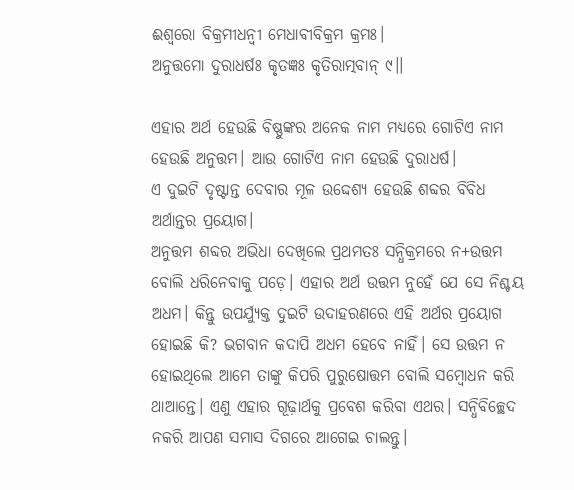ଈଶ୍ୱରୋ ବିକ୍ରମୀଧନ୍ୱୀ ମେଧାବୀବିକ୍ରମ କ୍ରମଃ।
ଅନୁତ୍ତମୋ ଦୁରାଧର୍ଷଃ କୃତଜ୍ଞଃ କୃତିରାତ୍ମବାନ୍ ୯।।

ଏହାର ଅର୍ଥ ହେଉଛି ବିଷ୍ଣୁଙ୍କର ଅନେକ ନାମ ମଧ୍ୟରେ ଗୋଟିଏ ନାମ ହେଉଛି ଅନୁତ୍ତମ। ଆଉ ଗୋଟିଏ ନାମ ହେଉଛି ଦୁରାଧର୍ଷ।
ଏ ଦୁଇଟି ଦୃଷ୍ଟାନ୍ତ ଦେବାର ମୂଳ ଉଦ୍ଦେଶ୍ୟ ହେଉଛି ଶବ୍ଦର ବିବିଧ ଅର୍ଥାନ୍ତର ପ୍ରୟୋଗ।
ଅନୁତ୍ତମ ଶବ୍ଦର ଅଭିଧା ଦେଖିଲେ ପ୍ରଥମତଃ ସନ୍ଧିକ୍ରମରେ ନ+ଉତ୍ତମ ବୋଲି ଧରିନେବାକୁ ପଡ଼େ। ଏହାର ଅର୍ଥ ଉତ୍ତମ ନୁହେଁ ଯେ ସେ ନିଶ୍ଚୟ ଅଧମ। କିନ୍ତୁ ଉପର୍ଯ୍ୟୁକ୍ତ ଦୁଇଟି ଉଦାହରଣରେ ଏହି ଅର୍ଥର ପ୍ରୟୋଗ ହୋଇଛି କି? ଭଗବାନ କଦାପି ଅଧମ ହେବେ ନାହିଁ। ସେ ଉତ୍ତମ ନ ହୋଇଥିଲେ ଆମେ ତାଙ୍କୁ କିପରି ପୁରୁଷୋତ୍ତମ ବୋଲି ସମ୍ବୋଧନ କରି ଥାଆନ୍ତେ। ଏଣୁ ଏହାର ଗୂଢ଼ାର୍ଥକୁ ପ୍ରବେଶ କରିବା ଏଥର। ସନ୍ଧିବିଚ୍ଛେଦ ନକରି ଆପଣ ସମାସ ଦିଗରେ ଆଗେଇ ଚାଲନ୍ତୁ।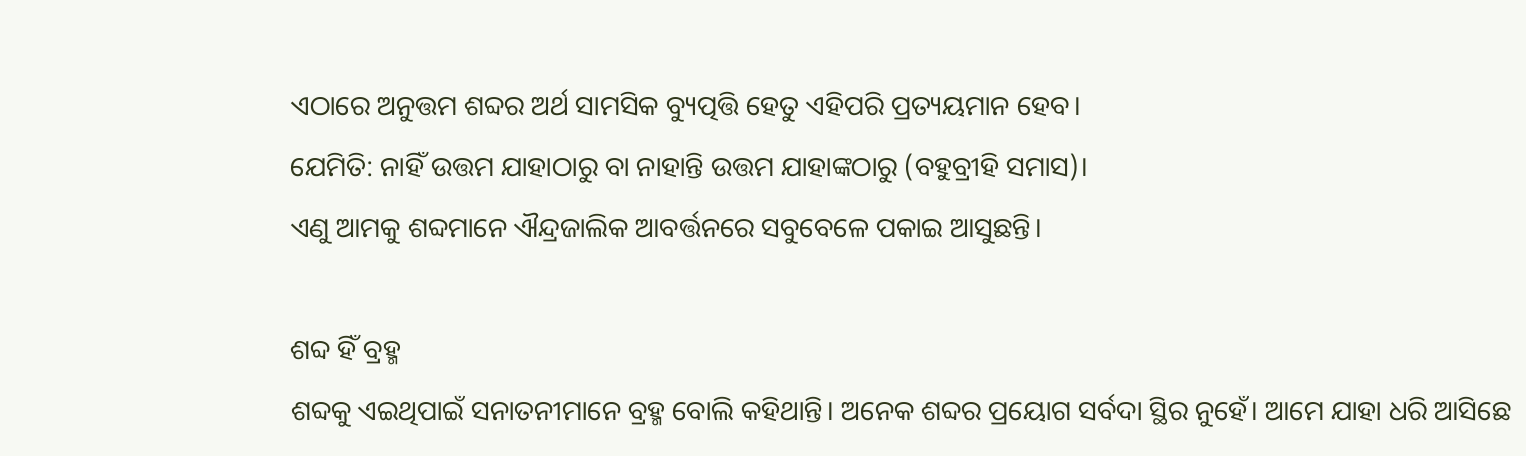ଏଠାରେ ଅନୁତ୍ତମ ଶବ୍ଦର ଅର୍ଥ ସାମସିକ ବ୍ୟୁତ୍ପତ୍ତି ହେତୁ ଏହିପରି ପ୍ରତ୍ୟୟମାନ ହେବ।
ଯେମିତି: ନାହିଁ ଉତ୍ତମ ଯାହାଠାରୁ ବା ନାହାନ୍ତି ଉତ୍ତମ ଯାହାଙ୍କଠାରୁ (ବହୁବ୍ରୀହି ସମାସ)।
ଏଣୁ ଆମକୁ ଶବ୍ଦମାନେ ଐନ୍ଦ୍ରଜାଲିକ ଆବର୍ତ୍ତନରେ ସବୁବେଳେ ପକାଇ ଆସୁଛନ୍ତି।

ଶବ୍ଦ ହିଁ ବ୍ରହ୍ମ
ଶବ୍ଦକୁ ଏଇଥିପାଇଁ ସନାତନୀମାନେ ବ୍ରହ୍ମ ବୋଲି କହିଥାନ୍ତି। ଅନେକ ଶବ୍ଦର ପ୍ରୟୋଗ ସର୍ବଦା ସ୍ଥିର ନୁହେଁ। ଆମେ ଯାହା ଧରି ଆସିଛେ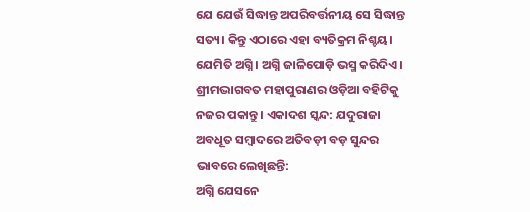ଯେ ଯେଉଁ ସିଦ୍ଧାନ୍ତ ଅପରିବର୍ତ୍ତନୀୟ ସେ ସିଦ୍ଧାନ୍ତ ସତ୍ୟ। କିନ୍ତୁ ଏଠାରେ ଏହା ବ୍ୟତିକ୍ରମ ନିଶ୍ଚୟ। ଯେମିତି ଅଗ୍ନି। ଅଗ୍ନି ଜାଳିପୋଡ଼ି ଭସ୍ମ କରିଦିଏ। ଶ୍ରୀମଦ୍ଭାଗବତ ମହାପୁରାଣର ଓଡ଼ିଆ ବହିଟିକୁ ନଜର ପକାନ୍ତୁ। ଏକାଦଶ ସ୍କନ୍ଦ: ଯଦୁରାଜା ଅବଧୂତ ସମ୍ବାଦରେ ଅତିବଡ଼ୀ ବଡ଼ ସୁନ୍ଦର ଭାବରେ ଲେଖିଛନ୍ତି:
ଅଗ୍ନି ଯେସନେ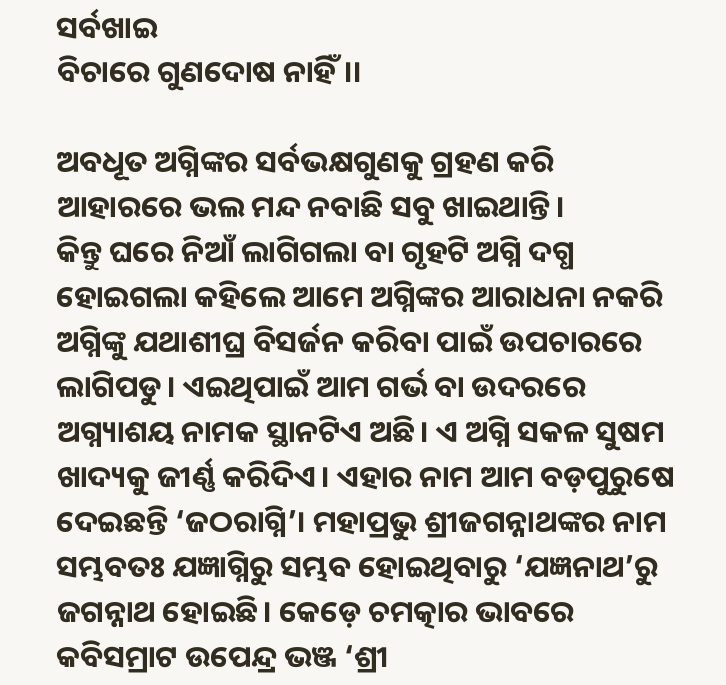ସର୍ବଖାଇ
ବିଚାରେ ଗୁଣଦୋଷ ନାହିଁ।।

ଅବଧୂତ ଅଗ୍ନିଙ୍କର ସର୍ବଭକ୍ଷଗୁଣକୁ ଗ୍ରହଣ କରି ଆହାରରେ ଭଲ ମନ୍ଦ ନବାଛି ସବୁ ଖାଇଥାନ୍ତି।
କିନ୍ତୁ ଘରେ ନିଆଁ ଲାଗିଗଲା ବା ଗୃହଟି ଅଗ୍ନି ଦଗ୍ଧ ହୋଇଗଲା କହିଲେ ଆମେ ଅଗ୍ନିଙ୍କର ଆରାଧନା ନକରି ଅଗ୍ନିଙ୍କୁ ଯଥାଶୀଘ୍ର ବିସର୍ଜନ କରିବା ପାଇଁ ଉପଚାରରେ ଲାଗିପଡୁ। ଏଇଥିପାଇଁ ଆମ ଗର୍ଭ ବା ଉଦରରେ ଅଗ୍ନ୍ୟାଶୟ ନାମକ ସ୍ଥାନଟିଏ ଅଛି। ଏ ଅଗ୍ନି ସକଳ ସୁଷମ ଖାଦ୍ୟକୁ ଜୀର୍ଣ୍ଣ କରିଦିଏ। ଏହାର ନାମ ଆମ ବଡ଼ପୁରୁଷେ ଦେଇଛନ୍ତି ‘ଜଠରାଗ୍ନି’। ମହାପ୍ରଭୁ ଶ୍ରୀଜଗନ୍ନାଥଙ୍କର ନାମ ସମ୍ଭବତଃ ଯଜ୍ଞାଗ୍ନିରୁ ସମ୍ଭବ ହୋଇଥିବାରୁ ‘ଯଜ୍ଞନାଥ’ରୁ ଜଗନ୍ନାଥ ହୋଇଛି। କେଡ଼େ ଚମତ୍କାର ଭାବରେ କବିସମ୍ରାଟ ଉପେନ୍ଦ୍ର ଭଞ୍ଜ ‘ଶ୍ରୀ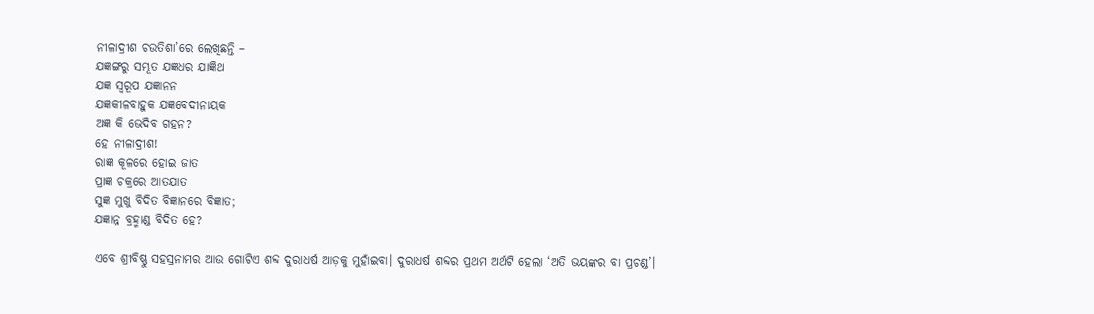ନୀଳାଦ୍ରୀଶ ଚଉତିଶା’ରେ ଲେଖିଛନ୍ତି –
ଯଜ୍ଞଙ୍ଗରୁ ସମ୍ଭୂତ ଯଜ୍ଞଧର ଯାଜ୍ଞିଥ
ଯଜ୍ଞ ସ୍ୱରୂପ ଯଜ୍ଞାନନ
ଯଜ୍ଞକୀଳବାହୁକ ଯଜ୍ଞବେଦୀନାୟକ
ଅଜ୍ଞ କି ଭେଦିବ ଗହନ?
ହେ ନୀଳାଦ୍ରୀଶ!
ରାଜ୍ଞ କୂଳରେ ହୋଇ ଜାତ
ପ୍ରାଜ୍ଞ ଚକ୍ରରେ ଆତଯାତ
ସୁଜ୍ଞ ମୁଖୁ ବିଦିତ ବିଜ୍ଞାନରେ ବିଜ୍ଞାତ;
ଯଜ୍ଞାନ୍ନ ବ୍ରହ୍ମାଣ୍ଡ ବିଦିତ ହେ?

ଏବେ ଶ୍ରୀବିଷ୍ଣୁ ସହସ୍ରନାମର ଆଉ ଗୋଟିଏ ଶବ୍ଦ ଦୁରାଧର୍ଷ ଆଡ଼କୁ ମୁହାଁଇବା। ଦୁରାଧର୍ଷ ଶବ୍ଦର ପ୍ରଥମ ଅର୍ଥଟି ହେଲା ‘ଅତି ଭୟଙ୍କର ବା ପ୍ରଚଣ୍ଡ’।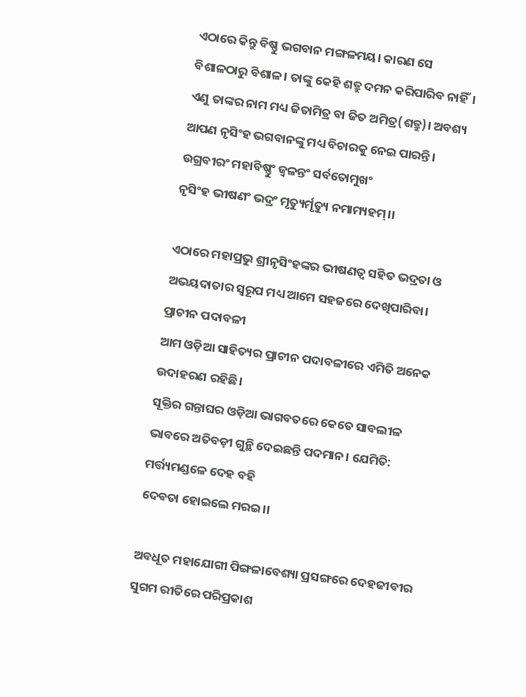ଏଠାରେ କିନ୍ତୁ ବିଷ୍ଣୁ ଭଗବାନ ମଙ୍ଗଳମୟ। କାରଣ ସେ ବିଶାଳଠାରୁ ବିଶାଳ। ତାଙ୍କୁ କେହି ଶତ୍ରୁ ଦମନ କରିପାରିବ ନାହିଁ। ଏଣୁ ତାଙ୍କର ନାମ ମଧ୍ୟ ଜିତାମିତ୍ର ବା ଜିତ ଅମିତ୍ର(ଶତ୍ରୁ)। ଅବଶ୍ୟ ଆପଣ ନୃସିଂହ ଭଗବାନଙ୍କୁ ମଧ୍ୟ ବିଚାରକୁ ନେଇ ପାରନ୍ତି।
ଉଗ୍ରବୀରଂ ମହାବିଷ୍ଣୁଂ ଜ୍ୱଳନ୍ତଂ ସର୍ବତୋମୁଖଂ
ନୃସିଂହ ଭୀଷଣଂ ଭଦ୍ରଂ ମୃତ୍ୟୁର୍ମୃତ୍ୟୁ ନମାମ୍ୟହମ୍।।

ଏଠାରେ ମହାପ୍ରଭୁ ଶ୍ରୀନୃସିଂହଙ୍କର ଭୀଷଣତ୍ୱ ସହିତ ଭଦ୍ରତା ଓ ଅଭୟଦାତାର ସ୍ୱରୂପ ମଧ୍ୟ ଆମେ ସହଜରେ ଦେଖିପାରିବା।
ପ୍ରାଚୀନ ପଦାବଳୀ
ଆମ ଓଡ଼ିଆ ସାହିତ୍ୟର ପ୍ରାଚୀନ ପଦାବଳୀରେ ଏମିତି ଅନେକ ଉଦାହରଣ ରହିଛି।
ସୂକ୍ତିର ଗନ୍ତାଘର ଓଡ଼ିଆ ଭାଗବତରେ କେତେ ସାବଲୀଳ ଭାବରେ ଅତିବଡ଼ୀ ଗୁନ୍ଥି ଦେଇଛନ୍ତି ପଦମାନ। ଯେମିତି:
ମର୍ତ୍ତ୍ୟମଣ୍ଡଳେ ଦେହ ବହି
ଦେବତା ହୋଇଲେ ମରଇ।।

ଅବଧୂତ ମହାଯୋଗୀ ପିଙ୍ଗଳାବେଶ୍ୟା ପ୍ରସଙ୍ଗରେ ଦେହଜୀବୀର ସୁଗମ ରୀତିରେ ପରିପ୍ରକାଶ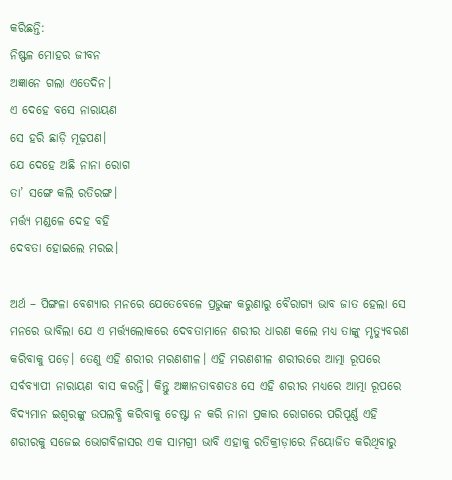କରିଛନ୍ତି:
ନିଷ୍ଫଳ ମୋହର ଜୀବନ
ଅଜ୍ଞାନେ ଗଲା ଏତେଦିନ।
ଏ ଦେହେ ବସେ ନାରାୟଣ
ସେ ହରି ଛାଡ଼ି ମୂଢ଼ପଣ।
ଯେ ଦେହେ ଅଛି ନାନା ରୋଗ
ତା’ ସଙ୍ଗେ କଲି ରତିରଙ୍ଗ।
ମର୍ତ୍ତ୍ୟ ମଣ୍ଡଳେ ଦେହ ବହି
ଦେବତା ହୋଇଲେ ମରଇ।

ଅର୍ଥ – ପିଙ୍ଗଳା ବେଶ୍ୟାର ମନରେ ଯେତେବେଳେ ପ୍ରଭୁଙ୍କ କରୁଣାରୁ ବୈରାଗ୍ୟ ଭାବ ଜାତ ହେଲା ସେ ମନରେ ଭାବିଲା ଯେ ଏ ମର୍ତ୍ତ୍ୟଲୋକରେ ଦେବତାମାନେ ଶରୀର ଧାରଣ କଲେ ମଧ୍ୟ ତାଙ୍କୁ ମୃତ୍ୟୁବରଣ କରିବାକୁ ପଡ଼େ। ତେଣୁ ଏହି ଶରୀର ମରଣଶୀଳ। ଏହି ମରଣଶୀଳ ଶରୀରରେ ଆତ୍ମା ରୂପରେ ସର୍ବବ୍ୟାପୀ ନାରାୟଣ ବାସ କରନ୍ତି। କିନ୍ତୁ ଅଜ୍ଞାନତାବଶତଃ ସେ ଏହି ଶରୀର ମଧ୍ୟରେ ଆତ୍ମା ରୂପରେ ବିଦ୍ୟମାନ ଇଶ୍ୱରଙ୍କୁ ଉପଲବ୍ଧି କରିବାକୁ ଚେଷ୍ଟା ନ କରି ନାନା ପ୍ରକାର ରୋଗରେ ପରିପୂର୍ଣ୍ଣ ଏହି ଶରୀରକୁ ସଜେଇ ଭୋଗବିଳାସର ଏକ ସାମଗ୍ରୀ ଭାବି ଏହାକୁ ରତିକ୍ରୀଡ଼ାରେ ନିୟୋଜିତ କରିଥିବାରୁ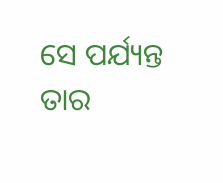ସେ ପର୍ଯ୍ୟନ୍ତ ତାର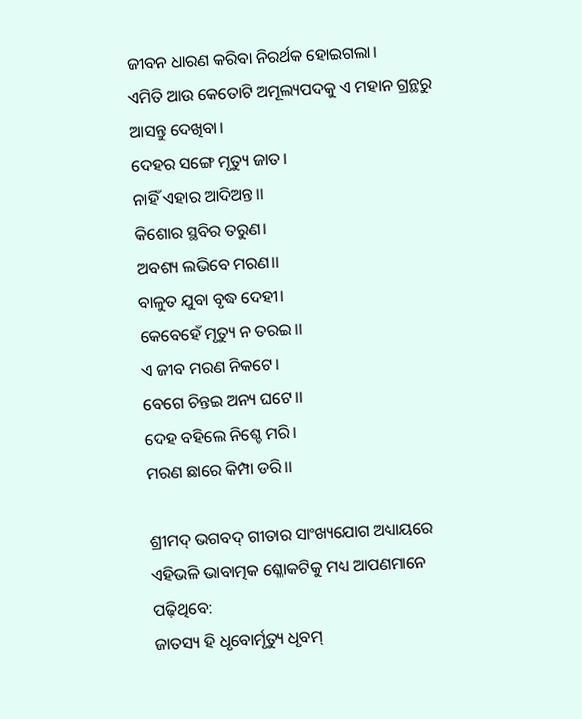ଜୀବନ ଧାରଣ କରିବା ନିରର୍ଥକ ହୋଇଗଲା।
ଏମିତି ଆଉ କେତୋଟି ଅମୂଲ୍ୟପଦକୁ ଏ ମହାନ ଗ୍ରନ୍ଥରୁ ଆସନ୍ତୁ ଦେଖିବା।
ଦେହର ସଙ୍ଗେ ମୃତ୍ୟୁ ଜାତ।
ନାହିଁ ଏହାର ଆଦିଅନ୍ତ।।
କିଶୋର ସ୍ଥବିର ତରୁଣ।
ଅବଶ୍ୟ ଲଭିବେ ମରଣ।।
ବାଳୁତ ଯୁବା ବୃଦ୍ଧ ଦେହୀ।
କେବେହେଁ ମୃତ୍ୟୁ ନ ତରଇ।।
ଏ ଜୀବ ମରଣ ନିକଟେ।
ବେଗେ ଚିନ୍ତଇ ଅନ୍ୟ ଘଟେ।।
ଦେହ ବହିଲେ ନିଶ୍ଚେ ମରି।
ମରଣ ଛାରେ କିମ୍ପା ଡରି।।

ଶ୍ରୀମଦ୍ ଭଗବଦ୍ ଗୀତାର ସାଂଖ୍ୟଯୋଗ ଅଧ୍ୟାୟରେ ଏହିଭଳି ଭାବାତ୍ମକ ଶ୍ଳୋକଟିକୁ ମଧ୍ୟ ଆପଣମାନେ ପଢ଼ିଥିବେ:
ଜାତସ୍ୟ ହି ଧୃବୋର୍ମୃତ୍ୟୁ ଧୃବମ୍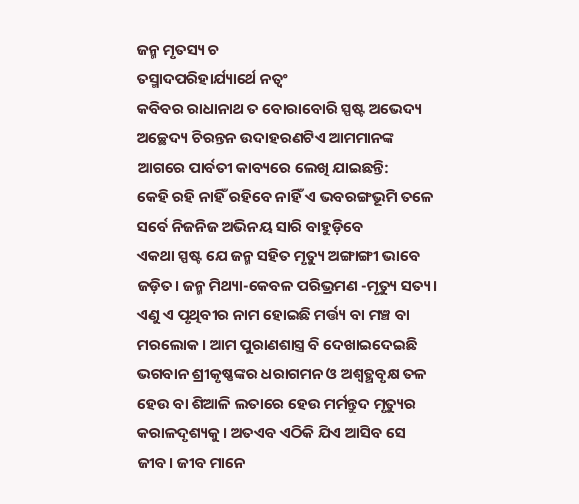ଜନ୍ମ ମୃତସ୍ୟ ଚ
ତସ୍ମାଦପରିହାର୍ଯ୍ୟାର୍ଥେ ନତ୍ୱଂ
କବିବର ରାଧାନାଥ ତ ବୋରାବୋରି ସ୍ପଷ୍ଟ ଅଭେଦ୍ୟ ଅଚ୍ଛେଦ୍ୟ ଚିରନ୍ତନ ଉଦାହରଣଟିଏ ଆମମାନଙ୍କ ଆଗରେ ପାର୍ବତୀ କାବ୍ୟରେ ଲେଖି ଯାଇଛନ୍ତି:
କେହି ରହି ନାହିଁ ରହିବେ ନାହିଁ ଏ ଭବରଙ୍ଗଭୂମି ତଳେ
ସର୍ବେ ନିଜନିଜ ଅଭିନୟ ସାରି ବାହୁଡ଼ିବେ
ଏକଥା ସ୍ପଷ୍ଟ ଯେ ଜନ୍ମ ସହିତ ମୃତ୍ୟୁ ଅଙ୍ଗାଙ୍ଗୀ ଭାବେ ଜଡ଼ିତ। ଜନ୍ମ ମିଥ୍ୟା-କେବଳ ପରିଭ୍ରମଣ -ମୃତ୍ୟୁ ସତ୍ୟ। ଏଣୁ ଏ ପୃଥିବୀର ନାମ ହୋଇଛି ମର୍ତ୍ତ୍ୟ ବା ମଞ୍ଚ ବା ମରଲୋକ। ଆମ ପୁରାଣଶାସ୍ତ୍ର ବି ଦେଖାଇଦେଇଛି ଭଗବାନ ଶ୍ରୀକୃଷ୍ଣଙ୍କର ଧରାଗମନ ଓ ଅଶ୍ୱତ୍ଥବୃକ୍ଷ ତଳ ହେଉ ବା ଶିଆଳି ଲତାରେ ହେଉ ମର୍ମନ୍ତୁଦ ମୃତ୍ୟୁର କରାଳଦୃଶ୍ୟକୁ। ଅତଏବ ଏଠିକି ଯିଏ ଆସିବ ସେ ଜୀବ। ଜୀବ ମାନେ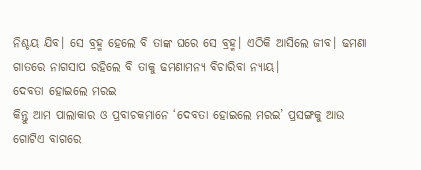ନିଶ୍ଚୟ ଯିବ। ସେ ବ୍ରହ୍ମ ହେଲେ ବି ତାଙ୍କ ଘରେ ସେ ବ୍ରହ୍ମ। ଏଠିକି ଆସିଲେ ଜୀବ। ଢମଣା ଗାତରେ ନାଗସାପ ରହିଲେ ବି ତାକୁ ଢମଣାମନ୍ୟ ବିଚାରିବା ନ୍ୟାୟ।
ଦେବତା ହୋଇଲେ ମରଇ
କିନ୍ତୁ ଆମ ପାଲାକାର ଓ ପ୍ରବାଚକମାନେ ‘ଦେବତା ହୋଇଲେ ମରଇ’ ପ୍ରସଙ୍ଗକୁ ଆଉ ଗୋଟିଏ ବାଗରେ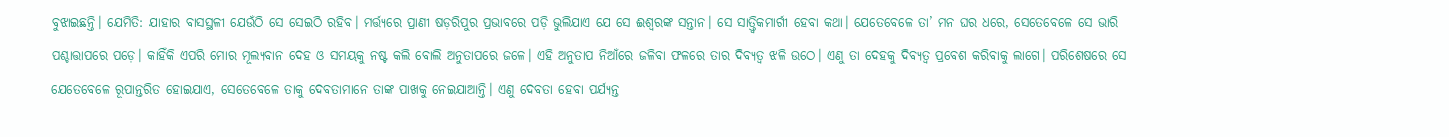ବୁଝାଇଛନ୍ତି। ଯେମିତି: ଯାହାର ବାସସ୍ଥଳୀ ଯେଉଁଠି ସେ ସେଇଠି ରହିବ। ମର୍ତ୍ତ୍ୟରେ ପ୍ରାଣୀ ଷଡ଼ରିପୁର ପ୍ରଭାବରେ ପଡ଼ି ଭୁଲିଯାଏ ଯେ ସେ ଈଶ୍ୱରଙ୍କ ସନ୍ତାନ। ସେ ସାତ୍ତ୍ୱିକମାର୍ଗୀ ହେବା କଥା। ଯେତେବେଳେ ତା’ ମନ ଘର ଧରେ, ସେତେବେଳେ ସେ ଭାରି ପଶ୍ଚାତ୍ତାପରେ ପଡ଼େ। କାହିଁକି ଏପରି ମୋର ମୂଲ୍ୟବାନ ଦେହ ଓ ସମୟକୁ ନଷ୍ଟ କଲି ବୋଲି ଅନୁତାପରେ ଜଳେ। ଏହି ଅନୁତାପ ନିଆଁରେ ଜଳିବା ଫଳରେ ତାର ଦିବ୍ୟତ୍ୱ ଝଳି ଉଠେ। ଏଣୁ ତା ଦେହକୁ ଦିବ୍ୟତ୍ୱ ପ୍ରବେଶ କରିବାକୁ ଲାଗେ। ପରିଶେଷରେ ସେ ଯେତେବେଳେ ରୂପାନ୍ତରିତ ହୋଇଯାଏ, ସେତେବେଳେ ତାକୁ ଦେବତାମାନେ ତାଙ୍କ ପାଖକୁ ନେଇଯାଆନ୍ତି। ଏଣୁ ଦେବତା ହେବା ପର୍ଯ୍ୟନ୍ତ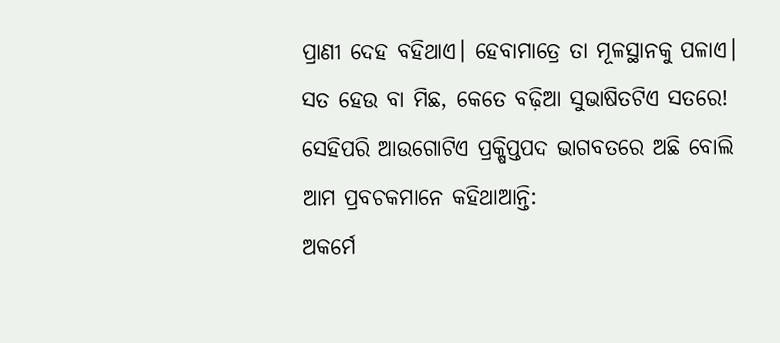ପ୍ରାଣୀ ଦେହ ବହିଥାଏ। ହେବାମାତ୍ରେ ତା ମୂଳସ୍ଥାନକୁ ପଳାଏ।
ସତ ହେଉ ବା ମିଛ, କେତେ ବଢ଼ିଆ ସୁଭାଷିତଟିଏ ସତରେ!
ସେହିପରି ଆଉଗୋଟିଏ ପ୍ରକ୍ଷିପ୍ତପଦ ଭାଗବତରେ ଅଛି ବୋଲି ଆମ ପ୍ରବଚକମାନେ କହିଥାଆନ୍ତି:
ଅକର୍ମେ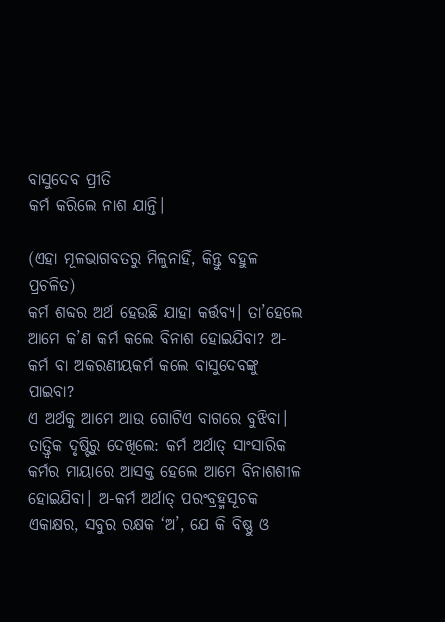ବାସୁଦେବ ପ୍ରୀତି
କର୍ମ କରିଲେ ନାଶ ଯାନ୍ତି।

(ଏହା ମୂଳଭାଗବତରୁ ମିଳୁନାହିଁ, କିନ୍ତୁ ବହୁଳ ପ୍ରଚଳିତ)
କର୍ମ ଶବ୍ଦର ଅର୍ଥ ହେଉଛି ଯାହା କର୍ତ୍ତବ୍ୟ। ତା’ହେଲେ ଆମେ କ’ଣ କର୍ମ କଲେ ବିନାଶ ହୋଇଯିବା? ଅ-କର୍ମ ବା ଅକରଣୀୟକର୍ମ କଲେ ବାସୁଦେବଙ୍କୁ ପାଇବା?
ଏ ଅର୍ଥକୁ ଆମେ ଆଉ ଗୋଟିଏ ବାଗରେ ବୁଝିବା। ତାତ୍ତ୍ୱିକ ଦୃଷ୍ଟିରୁ ଦେଖିଲେ: କର୍ମ ଅର୍ଥାତ୍ ସାଂସାରିକ କର୍ମର ମାୟାରେ ଆସକ୍ତ ହେଲେ ଆମେ ବିନାଶଶୀଳ ହୋଇଯିବା। ଅ-କର୍ମ ଅର୍ଥାତ୍ ପରଂବ୍ରହ୍ମସୂଚକ ଏକାକ୍ଷର, ସବୁର ରକ୍ଷକ ‘ଅ’, ଯେ କି ବିଷ୍ଣୁ ଓ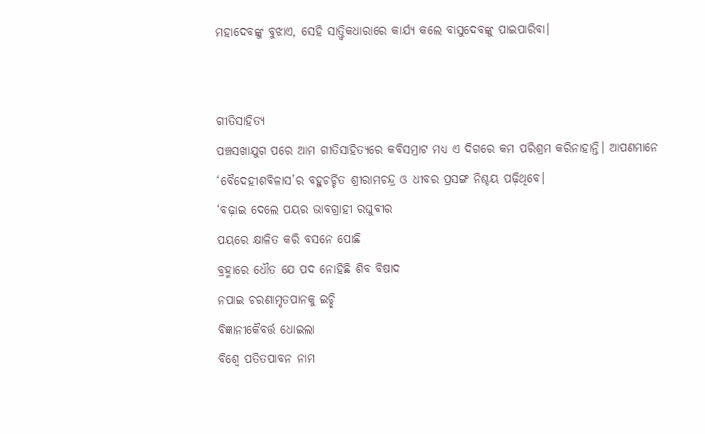ମହାଦେବଙ୍କୁ ବୁଝାଏ, ସେହି ସାତ୍ତ୍ୱିକଧାରାରେ କାର୍ଯ୍ୟ କଲେ ବାସୁଦେବଙ୍କୁ ପାଇପାରିବା।


ଗୀତିସାହିତ୍ୟ
ପଞ୍ଚସଖାଯୁଗ ପରେ ଆମ ଗୀତିସାହିତ୍ୟରେ କବିସମ୍ରାଟ ମଧ୍ୟ ଏ ଦିଗରେ କମ ପରିଶ୍ରମ କରିନାହାନ୍ତି। ଆପଣମାନେ ‘ବୈଦେହୀଶବିଳାସ’ର ବହୁଚର୍ଚ୍ଚିତ ଶ୍ରୀରାମଚନ୍ଦ୍ର ଓ ଧୀବର ପ୍ରସଙ୍ଗ ନିଶ୍ଚୟ ପଢ଼ିଥିବେ।
‘ବଢ଼ାଇ ଦେଲେ ପୟର ଭାବଗ୍ରାହୀ ରଘୁବୀର
ପୟରେ କ୍ଷାଳିତ କରି ବସନେ ପୋଛି
ବ୍ରହ୍ମାରେ ଧୌତ ଯେ ପଦ ନୋହିଛି ଶିବ ବିଷାଦ
ନପାଇ ଚରଣାମୃତପାନକୁ ଇଚ୍ଛି
ବିଜ୍ଞାନୀକୈବର୍ତ୍ତ ଧୋଇଲା
ବିଶ୍ୱେ ପତିତପାବନ ନାମ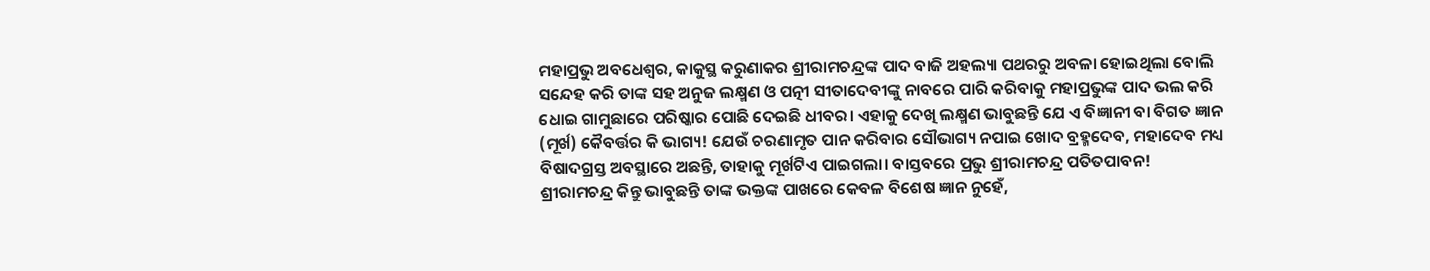ମହାପ୍ରଭୁ ଅବଧେଶ୍ୱର, କାକୁସ୍ଥ କରୁଣାକର ଶ୍ରୀରାମଚନ୍ଦ୍ରଙ୍କ ପାଦ ବାଜି ଅହଲ୍ୟା ପଥରରୁ ଅବଳା ହୋଇଥିଲା ବୋଲି ସନ୍ଦେହ କରି ତାଙ୍କ ସହ ଅନୁଜ ଲକ୍ଷ୍ମଣ ଓ ପତ୍ନୀ ସୀତାଦେବୀଙ୍କୁ ନାବରେ ପାରି କରିବାକୁ ମହାପ୍ରଭୁଙ୍କ ପାଦ ଭଲ କରି ଧୋଇ ଗାମୁଛାରେ ପରିଷ୍କାର ପୋଛି ଦେଇଛି ଧୀବର। ଏହାକୁ ଦେଖି ଲକ୍ଷ୍ମଣ ଭାବୁଛନ୍ତି ଯେ ଏ ବିଜ୍ଞାନୀ ବା ବିଗତ ଜ୍ଞାନ (ମୂର୍ଖ) କୈବର୍ତ୍ତର କି ଭାଗ୍ୟ! ଯେଉଁ ଚରଣାମୃତ ପାନ କରିବାର ସୌଭାଗ୍ୟ ନପାଇ ଖୋଦ ବ୍ରହ୍ମଦେବ, ମହାଦେବ ମଧ୍ୟ ବିଷାଦଗ୍ରସ୍ତ ଅବସ୍ଥାରେ ଅଛନ୍ତି, ତାହାକୁ ମୂର୍ଖଟିଏ ପାଇଗଲା। ବାସ୍ତବରେ ପ୍ରଭୁ ଶ୍ରୀରାମଚନ୍ଦ୍ର ପତିତପାବନ!
ଶ୍ରୀରାମଚନ୍ଦ୍ର କିନ୍ତୁ ଭାବୁଛନ୍ତି ତାଙ୍କ ଭକ୍ତଙ୍କ ପାଖରେ କେବଳ ବିଶେଷ ଜ୍ଞାନ ନୁହେଁ,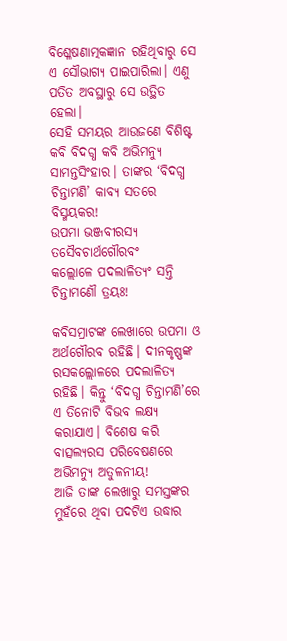ବିଶ୍ଳେଷଣାତ୍ମକଜ୍ଞାନ ରହିଥିବାରୁ ସେ ଏ ସୌଭାଗ୍ୟ ପାଇପାରିଲା। ଏଣୁ ପତିତ ଅବସ୍ଥାରୁ ସେ ଉତ୍ଥିତ ହେଲା।
ସେହି ସମୟର ଆଉଜଣେ ବିଶିଷ୍ଟ କବି ବିଦଗ୍ଧ କବି ଅଭିମନ୍ୟୁ ସାମନ୍ତସିଂହାର। ତାଙ୍କର ‘ବିଦଗ୍ଧ ଚିନ୍ତାମଣି’ କାବ୍ୟ ସତରେ ବିସ୍ମୟକର!
ଉପମା ଭଞ୍ଜବୀରସ୍ୟ ତସୈବଚାର୍ଥଗୌରବଂ
କଲ୍ଲୋଳେ ପଦଲାଳିତ୍ୟଂ ସନ୍ତି ଚିନ୍ତାମଣୌ ତ୍ରୟଃ!

କବିସମ୍ରାଟଙ୍କ ଲେଖାରେ ଉପମା ଓ ଅର୍ଥଗୌରବ ରହିଛି। ଦୀନକୃଷ୍ଣଙ୍କ ରସକଲ୍ଲୋଳରେ ପଦଲାଳିତ୍ୟ ରହିଛି। କିନ୍ତୁ ‘ବିଦଗ୍ଧ ଚିନ୍ତାମଣି’ରେ ଏ ତିନୋଟି ବିଭବ ଲକ୍ଷ୍ୟ କରାଯାଏ। ବିଶେଷ କରି ବାତ୍ସଲ୍ୟରସ ପରିବେଷଣରେ ଅଭିମନ୍ୟୁ ଅତୁଳନୀୟ!
ଆଜି ତାଙ୍କ ଲେଖାରୁ ସମସ୍ତଙ୍କର ମୁହଁରେ ଥିବା ପଦଟିଏ ଉଦ୍ଧାର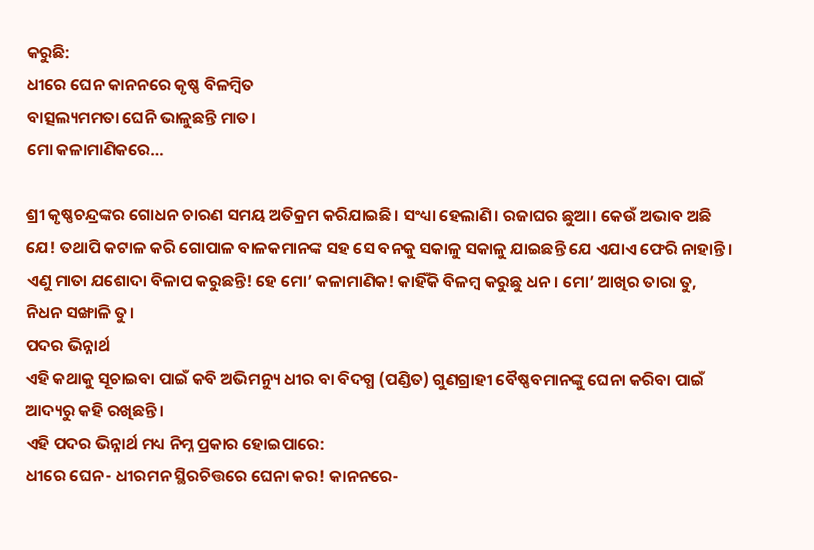କରୁଛି:
ଧୀରେ ଘେନ କାନନରେ କୃଷ୍ଣ ବିଳମ୍ବିତ
ବାତ୍ସଲ୍ୟମମତା ଘେନି ଭାଳୁଛନ୍ତି ମାତ।
ମୋ କଳାମାଣିକରେ…

ଶ୍ରୀ କୃଷ୍ଣଚନ୍ଦ୍ରଙ୍କର ଗୋଧନ ଚାରଣ ସମୟ ଅତିକ୍ରମ କରିଯାଇଛି। ସଂଧ୍ୟା ହେଲାଣି। ରଜାଘର ଛୁଆ। କେଉଁ ଅଭାବ ଅଛି ଯେ! ତଥାପି କଟାଳ କରି ଗୋପାଳ ବାଳକମାନଙ୍କ ସହ ସେ ବନକୁ ସକାଳୁ ସକାଳୁ ଯାଇଛନ୍ତି ଯେ ଏଯାଏ ଫେରି ନାହାନ୍ତି। ଏଣୁ ମାତା ଯଶୋଦା ବିଳାପ କରୁଛନ୍ତି! ହେ ମୋ’ କଳାମାଣିକ! କାହିଁକି ବିଳମ୍ବ କରୁଛୁ ଧନ। ମୋ’ ଆଖିର ତାରା ତୁ, ନିଧନ ସଙ୍ଖାଳି ତୁ।
ପଦର ଭିନ୍ନାର୍ଥ
ଏହି କଥାକୁ ସୂଚାଇବା ପାଇଁ କବି ଅଭିମନ୍ୟୁ ଧୀର ବା ବିଦଗ୍ଧ (ପଣ୍ଡିତ) ଗୁଣଗ୍ରାହୀ ବୈଷ୍ଣବମାନଙ୍କୁ ଘେନା କରିବା ପାଇଁ ଆଦ୍ୟରୁ କହି ରଖିଛନ୍ତି।
ଏହି ପଦର ଭିନ୍ନାର୍ଥ ମଧ୍ୟ ନିମ୍ନ ପ୍ରକାର ହୋଇପାରେ:
ଧୀରେ ଘେନ- ଧୀରମନ ସ୍ଥିରଚିତ୍ତରେ ଘେନା କର! କାନନରେ-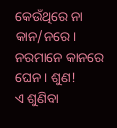କେଉଁଥିରେ ନା କାନ/ନରେ। ନରମାନେ କାନରେ ଘେନ। ଶୁଣ!
ଏ ଶୁଣିବା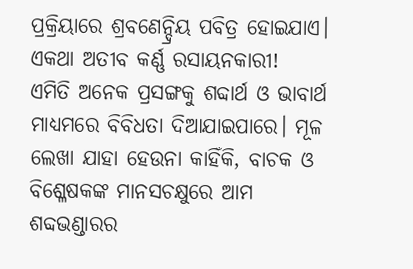ପ୍ରକ୍ରିୟାରେ ଶ୍ରବଣେନ୍ଦ୍ରିୟ ପବିତ୍ର ହୋଇଯାଏ। ଏକଥା ଅତୀବ କର୍ଣ୍ଣ ରସାୟନକାରୀ!
ଏମିତି ଅନେକ ପ୍ରସଙ୍ଗକୁ ଶବ୍ଦାର୍ଥ ଓ ଭାବାର୍ଥ ମାଧ୍ୟମରେ ବିବିଧତା ଦିଆଯାଇପାରେ। ମୂଳ ଲେଖା ଯାହା ହେଉନା କାହିଁକି, ବାଚକ ଓ ବିଶ୍ଳେଷକଙ୍କ ମାନସଚକ୍ଷୁରେ ଆମ ଶବ୍ଦଭଣ୍ଡାରର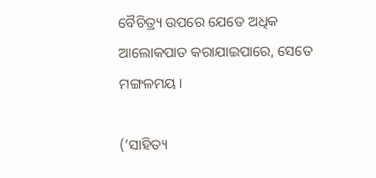ବୈଚିତ୍ର‌୍ୟ ଉପରେ ଯେତେ ଅଧିକ ଆଲୋକପାତ କରାଯାଇପାରେ, ସେତେ ମଙ୍ଗଳମୟ।

(‘ସାହିତ୍ୟ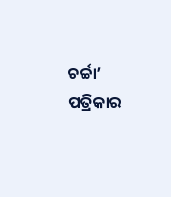ଚର୍ଚ୍ଚା’ ପତ୍ରିକାର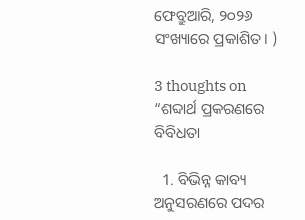ଫେବ୍ରୁଆରି, ୨୦୨୬  ସଂଖ୍ୟାରେ ପ୍ରକାଶିତ। )

3 thoughts on “ଶବ୍ଦାର୍ଥ ପ୍ରକରଣରେ ବିବିଧତା

  1. ବିଭିନ୍ନ କାବ୍ୟ ଅନୁସରଣରେ ପଦର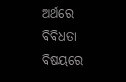ଅର୍ଥରେ ବିବିଧତା ବିଷୟରେ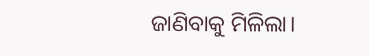ଜାଣିବାକୁ ମିଳିଲା।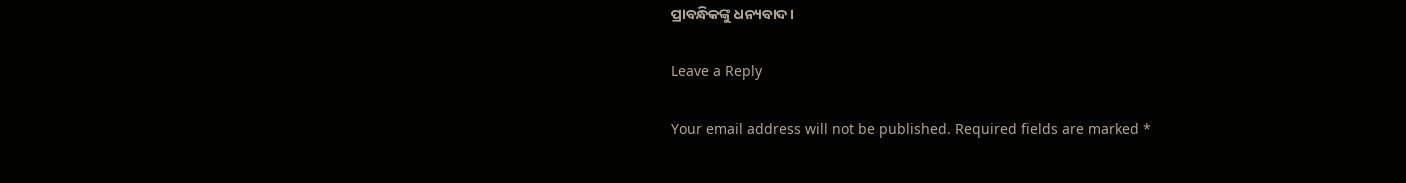ପ୍ରାବନ୍ଧିକଙ୍କୁ ଧନ୍ୟବାଦ।

Leave a Reply

Your email address will not be published. Required fields are marked *